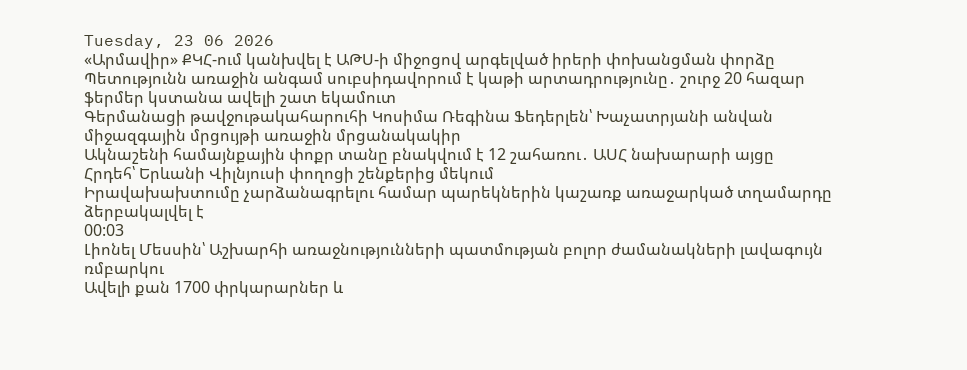Tuesday, 23 06 2026
«Արմավիր» ՔԿՀ-ում կանխվել է ԱԹՍ-ի միջոցով արգելված իրերի փոխանցման փորձը
Պետությունն առաջին անգամ սուբսիդավորում է կաթի արտադրությունը․ շուրջ 20 հազար ֆերմեր կստանա ավելի շատ եկամուտ
Գերմանացի թավջութակահարուհի Կոսիմա Ռեգինա Ֆեդերլեն՝ Խաչատրյանի անվան միջազգային մրցույթի առաջին մրցանակակիր
Ակնաշենի համայնքային փոքր տանը բնակվում է 12 շահառու․ ԱՍՀ նախարարի այցը
Հրդեհ՝ Երևանի Վիլնյուսի փողոցի շենքերից մեկում
Իրավախախտումը չարձանագրելու համար պարեկներին կաշառք առաջարկած տղամարդը ձերբակալվել է
00:03
Լիոնել Մեսսին՝ Աշխարհի առաջնությունների պատմության բոլոր ժամանակների լավագույն ռմբարկու
Ավելի քան 1700 փրկարարներ և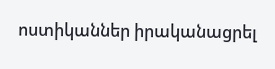ոստիկաններ իրականացրել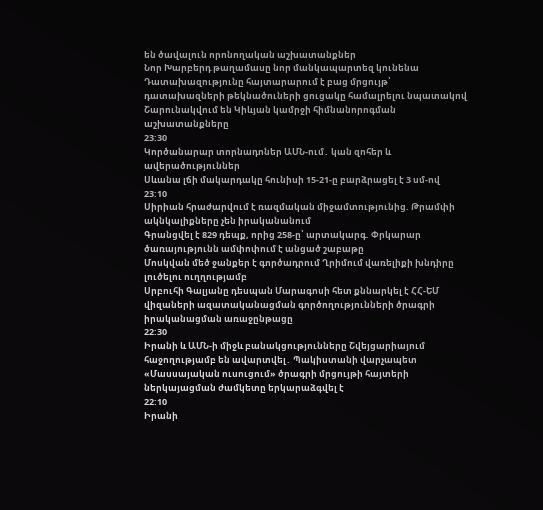են ծավալուն որոնողական աշխատանքներ
Նոր Խարբերդ թաղամասը նոր մանկապարտեզ կունենա
Դատախազությունը հայտարարում է բաց մրցույթ՝ դատախազների թեկնածուների ցուցակը համալրելու նպատակով
Շարունակվում են Կիևյան կամրջի հիմնանորոգման աշխատանքները
23:30
Կործանարար տորնադոներ ԱՄՆ-ում․ կան զոհեր և ավերածություններ
Սևանա լճի մակարդակը հունիսի 15-21-ը բարձրացել է 3 սմ-ով
23:10
Սիրիան հրաժարվում է ռազմական միջամտությունից. Թրամփի ակնկալիքները չեն իրականանում
Գրանցվել է 829 դեպք, որից 258-ը՝ արտակարգ. Փրկարար ծառայությունն ամփոփում է անցած շաբաթը
Մոսկվան մեծ ջանքեր է գործադրում Ղրիմում վառելիքի խնդիրը լուծելու ուղղությամբ
Սրբուհի Գալյանը դեսպան Մարագոսի հետ քննարկել է ՀՀ-ԵՄ վիզաների ազատականացման գործողությունների ծրագրի իրականացման առաջընթացը
22:30
Իրանի և ԱՄՆ-ի միջև բանակցությունները Շվեյցարիայում հաջողությամբ են ավարտվել․ Պակիստանի վարչապետ
«Մասսայական ուսուցում» ծրագրի մրցույթի հայտերի ներկայացման ժամկետը երկարաձգվել է
22:10
Իրանի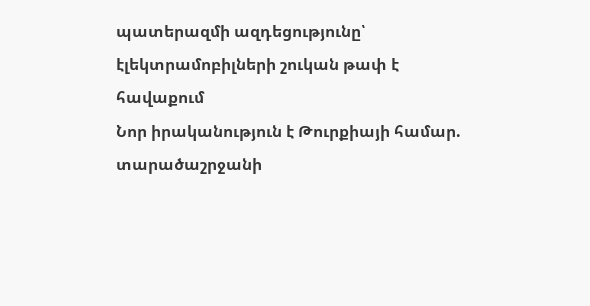պատերազմի ազդեցությունը՝ էլեկտրամոբիլների շուկան թափ է հավաքում
Նոր իրականություն է Թուրքիայի համար. տարածաշրջանի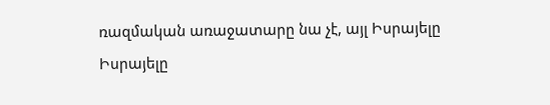ռազմական առաջատարը նա չէ, այլ Իսրայելը
Իսրայելը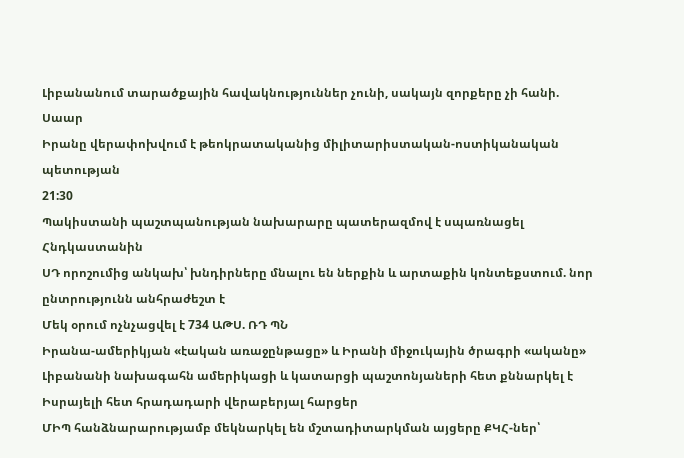Լիբանանում տարածքային հավակնություններ չունի, սակայն զորքերը չի հանի. Սաար
Իրանը վերափոխվում է թեոկրատականից միլիտարիստական-ոստիկանական պետության
21:30
Պակիստանի պաշտպանության նախարարը պատերազմով է սպառնացել Հնդկաստանին
ՍԴ որոշումից անկախ՝ խնդիրները մնալու են ներքին և արտաքին կոնտեքստում. նոր ընտրությունն անհրաժեշտ է
Մեկ օրում ոչնչացվել է 734 ԱԹՍ. ՌԴ ՊՆ
Իրանա-ամերիկյան «էական առաջընթացը» և Իրանի միջուկային ծրագրի «ականը»
Լիբանանի նախագահն ամերիկացի և կատարցի պաշտոնյաների հետ քննարկել է Իսրայելի հետ հրադադարի վերաբերյալ հարցեր
ՄԻՊ հանձնարարությամբ մեկնարկել են մշտադիտարկման այցերը ՔԿՀ-ներ՝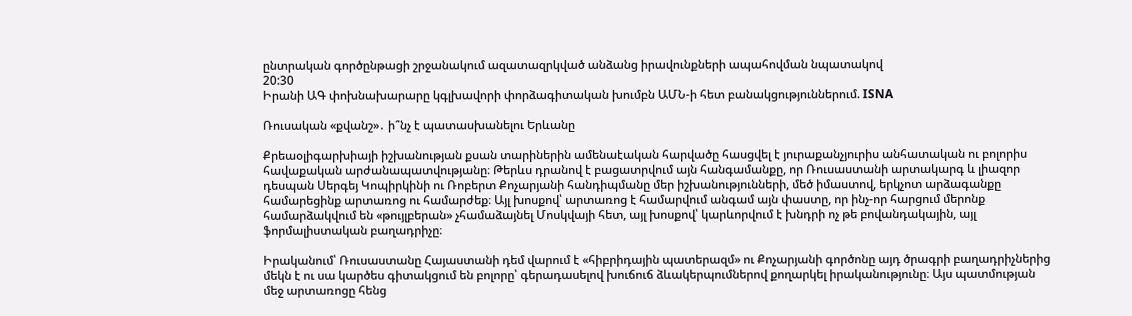ընտրական գործընթացի շրջանակում ազատազրկված անձանց իրավունքների ապահովման նպատակով
20:30
Իրանի ԱԳ փոխնախարարը կգլխավորի փորձագիտական խումբն ԱՄՆ-ի հետ բանակցություններում. ISNA

Ռուսական «քվանշ»․ ի՞նչ է պատասխանելու Երևանը

Քրեաօլիգարխիայի իշխանության քսան տարիներին ամենաէական հարվածը հասցվել է յուրաքանչյուրիս անհատական ու բոլորիս հավաքական արժանապատվությանը։ Թերևս դրանով է բացատրվում այն հանգամանքը, որ Ռուսաստանի արտակարգ և լիազոր դեսպան Սերգեյ Կոպիրկինի ու Ռոբերտ Քոչարյանի հանդիպմանը մեր իշխանությունների, մեծ իմաստով, երկչոտ արձագանքը համարեցինք արտառոց ու համարժեք։ Այլ խոսքով՝ արտառոց է համարվում անգամ այն փաստը, որ ինչ-որ հարցում մերոնք համարձակվում են «թույլբերան» չհամաձայնել Մոսկվայի հետ, այլ խոսքով՝ կարևորվում է խնդրի ոչ թե բովանդակային, այլ ֆորմալիստական բաղադրիչը։

Իրականում՝ Ռուսաստանը Հայաստանի դեմ վարում է «հիբրիդային պատերազմ» ու Քոչարյանի գործոնը այդ ծրագրի բաղադրիչներից մեկն է ու սա կարծես գիտակցում են բոլորը՝ գերադասելով խուճուճ ձևակերպումներով քողարկել իրականությունը։ Այս պատմության մեջ արտառոցը հենց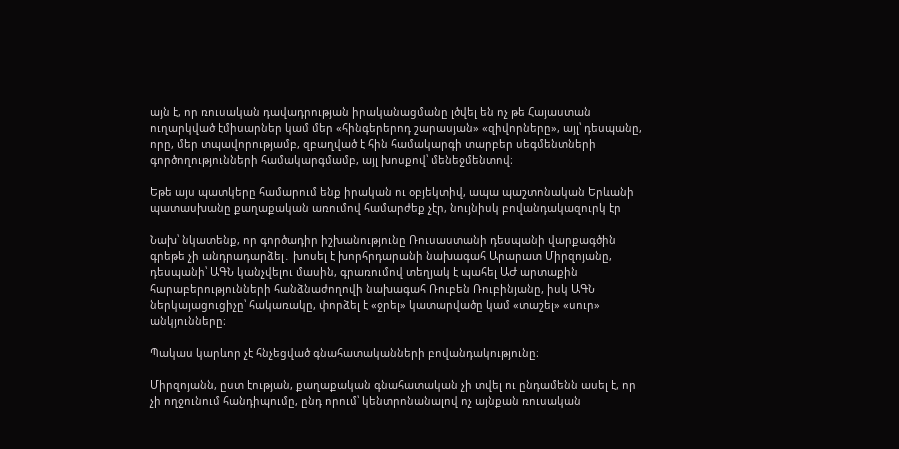այն է, որ ռուսական դավադրության իրականացմանը լծվել են ոչ թե Հայաստան ուղարկված էմիսարներ կամ մեր «հինգերերոդ շարասյան» «զիվորները», այլ՝ դեսպանը, որը, մեր տպավորությամբ, զբաղված է հին համակարգի տարբեր սեգմենտների գործողությունների համակարգմամբ, այլ խոսքով՝ մենեջմենտով։

Եթե այս պատկերը համարում ենք իրական ու օբյեկտիվ, ապա պաշտոնական Երևանի պատասխանը քաղաքական առումով համարժեք չէր, նույնիսկ բովանդակազուրկ էր

Նախ՝ նկատենք, որ գործադիր իշխանությունը Ռուսաստանի դեսպանի վարքագծին գրեթե չի անդրադարձել․ խոսել է խորհրդարանի նախագահ Արարատ Միրզոյանը, դեսպանի՝ ԱԳՆ կանչվելու մասին, գրառումով տեղյակ է պահել ԱԺ արտաքին հարաբերությունների հանձնաժողովի նախագահ Ռուբեն Ռուբինյանը, իսկ ԱԳՆ ներկայացուցիչը՝ հակառակը, փորձել է «ջրել» կատարվածը կամ «տաշել» «սուր» անկյունները։

Պակաս կարևոր չէ հնչեցված գնահատականների բովանդակությունը։

Միրզոյանն, ըստ էության, քաղաքական գնահատական չի տվել ու ընդամենն ասել է, որ չի ողջունում հանդիպումը, ընդ որում՝ կենտրոնանալով ոչ այնքան ռուսական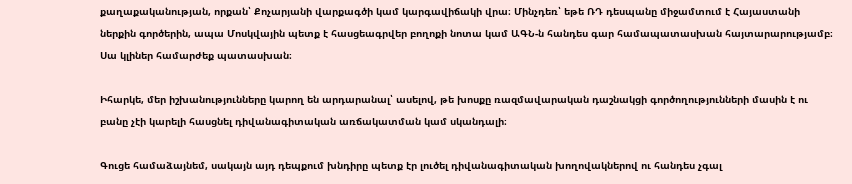քաղաքականության, որքան՝ Քոչարյանի վարքագծի կամ կարգավիճակի վրա։ Մինչդեռ՝ եթե ՌԴ դեսպանը միջամտում է Հայաստանի ներքին գործերին, ապա Մոսկվային պետք է հասցեագրվեր բողոքի նոտա կամ ԱԳՆ-ն հանդես գար համապատասխան հայտարարությամբ։ Սա կլիներ համարժեք պատասխան։

Իհարկե, մեր իշխանությունները կարող են արդարանալ՝ ասելով, թե խոսքը ռազմավարական դաշնակցի գործողությունների մասին է ու բանը չէի կարելի հասցնել դիվանագիտական առճակատման կամ սկանդալի։

Գուցե համաձայնեմ, սակայն այդ դեպքում խնդիրը պետք էր լուծել դիվանագիտական խողովակներով ու հանդես չգալ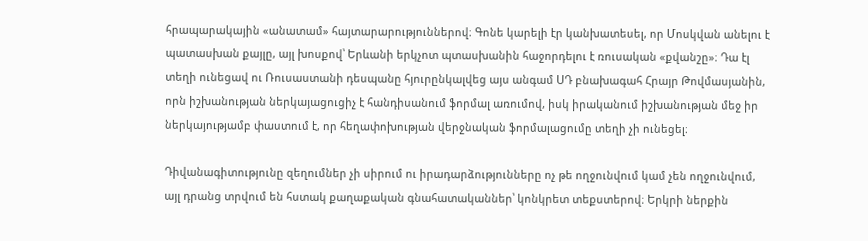հրապարակային «անատամ» հայտարարություններով։ Գոնե կարելի էր կանխատեսել, որ Մոսկվան անելու է պատասխան քայլը, այլ խոսքով՝ Երևանի երկչոտ պտասխանին հաջորդելու է ռուսական «քվանշը»։ Դա էլ տեղի ունեցավ ու Ռուսաստանի դեսպանը հյուրընկալվեց այս անգամ ՍԴ բնախագահ Հրայր Թովմասյանին, որն իշխանության ներկայացուցիչ է հանդիսանում ֆորմալ առումով, իսկ իրականում իշխանության մեջ իր ներկայությամբ փաստում է, որ հեղափոխության վերջնական ֆորմալացումը տեղի չի ունեցել։

Դիվանագիտությունը զեղումներ չի սիրում ու իրադարձությունները ոչ թե ողջունվում կամ չեն ողջունվում, այլ դրանց տրվում են հստակ քաղաքական գնահատականներ՝ կոնկրետ տեքստերով։ Երկրի ներքին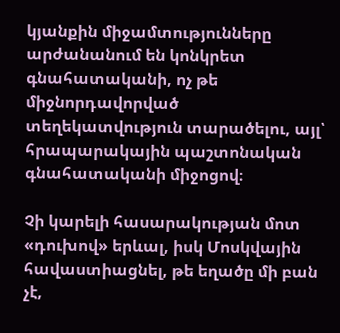կյանքին միջամտությունները արժանանում են կոնկրետ գնահատականի, ոչ թե միջնորդավորված տեղեկատվություն տարածելու, այլ՝ հրապարակային պաշտոնական գնահատականի միջոցով։

Չի կարելի հասարակության մոտ «դուխով» երևալ, իսկ Մոսկվային հավաստիացնել, թե եղածը մի բան չէ,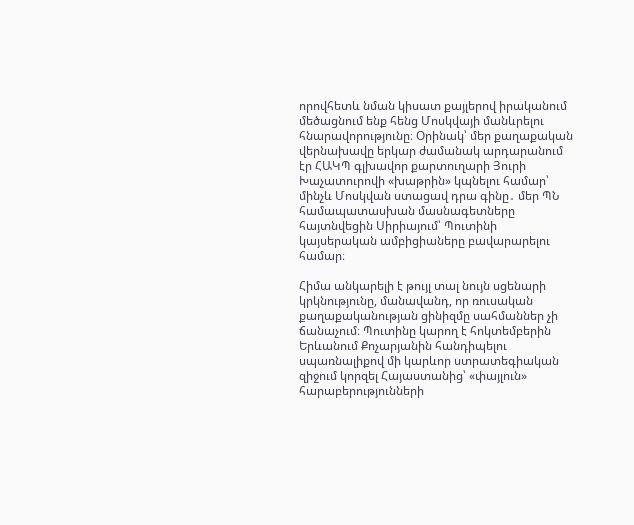որովհետև նման կիսատ քայլերով իրականում մեծացնում ենք հենց Մոսկվայի մանևրելու հնարավորությունը։ Օրինակ՝ մեր քաղաքական վերնախավը երկար ժամանակ արդարանում էր ՀԱԿՊ գլխավոր քարտուղարի Յուրի Խաչատուրովի «խաթրին» կպնելու համար՝ մինչև Մոսկվան ստացավ դրա գինը․ մեր ՊՆ համապատասխան մասնագետները հայտնվեցին Սիրիայում՝ Պուտինի կայսերական ամբիցիաները բավարարելու համար։

Հիմա անկարելի է թույլ տալ նույն սցենարի կրկնությունը, մանավանդ, որ ռուսական քաղաքականության ցինիզմը սահմաններ չի ճանաչում։ Պուտինը կարող է հոկտեմբերին Երևանում Քոչարյանին հանդիպելու սպառնալիքով մի կարևոր ստրատեգիական զիջում կորզել Հայաստանից՝ «փայլուն» հարաբերությունների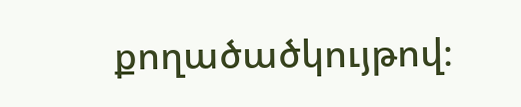քողածածկույթով։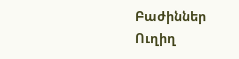Բաժիններ
Ուղիղ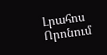Լրահոս
Որոնում